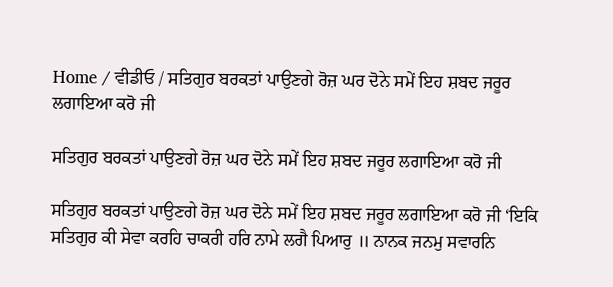Home / ਵੀਡੀਓ / ਸਤਿਗੁਰ ਬਰਕਤਾਂ ਪਾਉਣਗੇ ਰੋਜ਼ ਘਰ ਦੋਨੇ ਸਮੇਂ ਇਹ ਸ਼ਬਦ ਜਰੂਰ ਲਗਾਇਆ ਕਰੋ ਜੀ

ਸਤਿਗੁਰ ਬਰਕਤਾਂ ਪਾਉਣਗੇ ਰੋਜ਼ ਘਰ ਦੋਨੇ ਸਮੇਂ ਇਹ ਸ਼ਬਦ ਜਰੂਰ ਲਗਾਇਆ ਕਰੋ ਜੀ

ਸਤਿਗੁਰ ਬਰਕਤਾਂ ਪਾਉਣਗੇ ਰੋਜ਼ ਘਰ ਦੋਨੇ ਸਮੇਂ ਇਹ ਸ਼ਬਦ ਜਰੂਰ ਲਗਾਇਆ ਕਰੋ ਜੀ ‘ਇਕਿ ਸਤਿਗੁਰ ਕੀ ਸੇਵਾ ਕਰਹਿ ਚਾਕਰੀ ਹਰਿ ਨਾਮੇ ਲਗੈ ਪਿਆਰੁ ॥ ਨਾਨਕ ਜਨਮੁ ਸਵਾਰਨਿ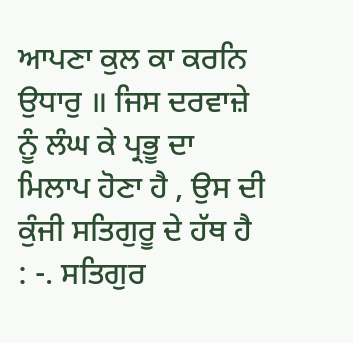ਆਪਣਾ ਕੁਲ ਕਾ ਕਰਨਿ ਉਧਾਰੁ ॥ ਜਿਸ ਦਰਵਾਜ਼ੇ ਨੂੰ ਲੰਘ ਕੇ ਪ੍ਰਭੂ ਦਾ ਮਿਲਾਪ ਹੋਣਾ ਹੈ , ਉਸ ਦੀ ਕੁੰਜੀ ਸਤਿਗੁਰੂ ਦੇ ਹੱਥ ਹੈ : -. ਸਤਿਗੁਰ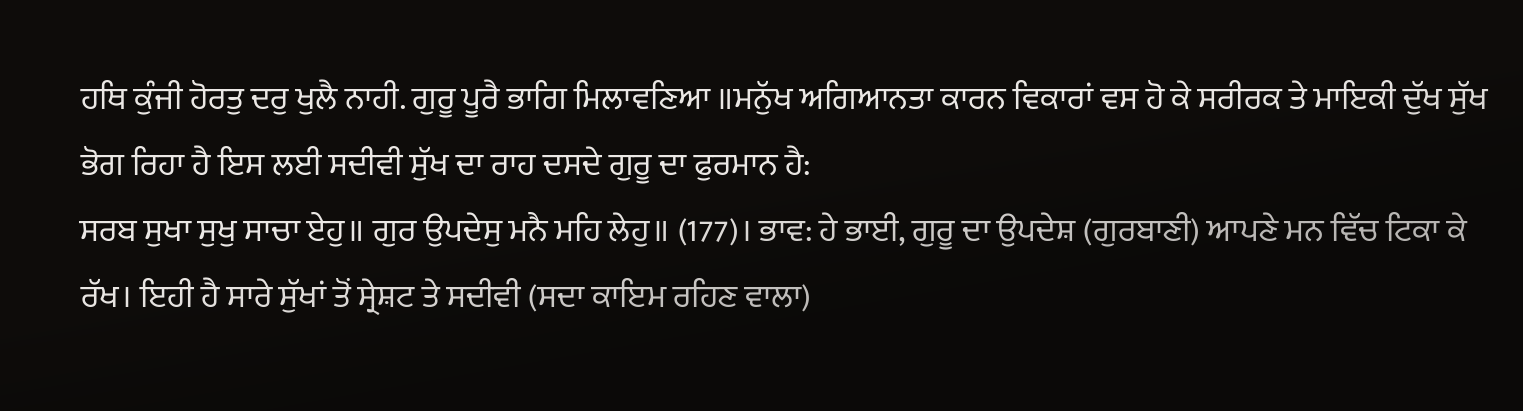ਹਥਿ ਕੁੰਜੀ ਹੋਰਤੁ ਦਰੁ ਖੁਲੈ ਨਾਹੀ. ਗੁਰੂ ਪੂਰੈ ਭਾਗਿ ਮਿਲਾਵਣਿਆ ॥ਮਨੁੱਖ ਅਗਿਆਨਤਾ ਕਾਰਨ ਵਿਕਾਰਾਂ ਵਸ ਹੋ ਕੇ ਸਰੀਰਕ ਤੇ ਮਾਇਕੀ ਦੁੱਖ ਸੁੱਖ ਭੋਗ ਰਿਹਾ ਹੈ ਇਸ ਲਈ ਸਦੀਵੀ ਸੁੱਖ ਦਾ ਰਾਹ ਦਸਦੇ ਗੁਰੂ ਦਾ ਫੁਰਮਾਨ ਹੈ:
ਸਰਬ ਸੁਖਾ ਸੁਖੁ ਸਾਚਾ ਏਹੁ॥ ਗੁਰ ਉਪਦੇਸੁ ਮਨੈ ਮਹਿ ਲੇਹੁ॥ (177)। ਭਾਵ: ਹੇ ਭਾਈ, ਗੁਰੂ ਦਾ ਉਪਦੇਸ਼ (ਗੁਰਬਾਣੀ) ਆਪਣੇ ਮਨ ਵਿੱਚ ਟਿਕਾ ਕੇ ਰੱਖ। ਇਹੀ ਹੈ ਸਾਰੇ ਸੁੱਖਾਂ ਤੋਂ ਸ੍ਰੇਸ਼ਟ ਤੇ ਸਦੀਵੀ (ਸਦਾ ਕਾਇਮ ਰਹਿਣ ਵਾਲਾ)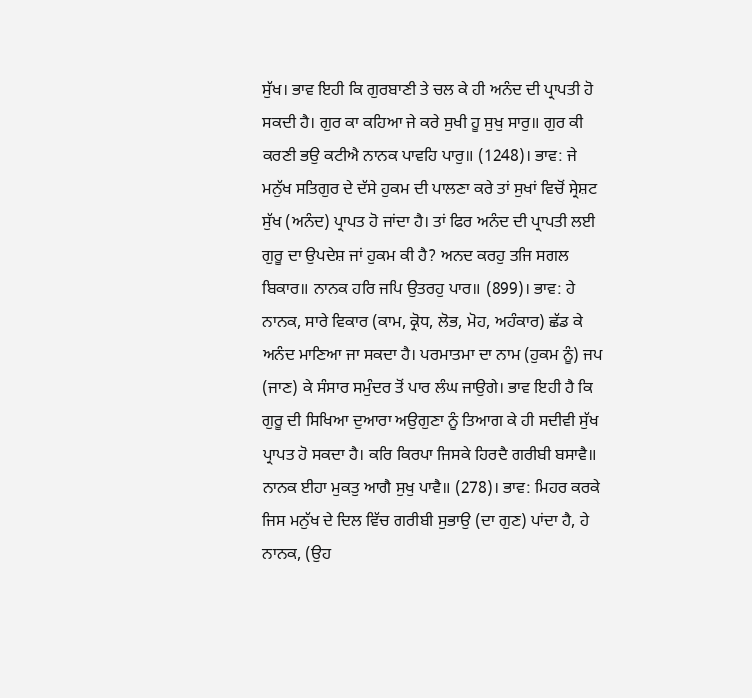ਸੁੱਖ। ਭਾਵ ਇਹੀ ਕਿ ਗੁਰਬਾਣੀ ਤੇ ਚਲ ਕੇ ਹੀ ਅਨੰਦ ਦੀ ਪ੍ਰਾਪਤੀ ਹੋ ਸਕਦੀ ਹੈ। ਗੁਰ ਕਾ ਕਹਿਆ ਜੇ ਕਰੇ ਸੁਖੀ ਹੂ ਸੁਖੁ ਸਾਰੁ॥ ਗੁਰ ਕੀ ਕਰਣੀ ਭਉ ਕਟੀਐ ਨਾਨਕ ਪਾਵਹਿ ਪਾਰੁ॥ (1248)। ਭਾਵ: ਜੇ ਮਨੁੱਖ ਸਤਿਗੁਰ ਦੇ ਦੱਸੇ ਹੁਕਮ ਦੀ ਪਾਲਣਾ ਕਰੇ ਤਾਂ ਸੁਖਾਂ ਵਿਚੋਂ ਸ੍ਰੇਸ਼ਟ ਸੁੱਖ (ਅਨੰਦ) ਪ੍ਰਾਪਤ ਹੋ ਜਾਂਦਾ ਹੈ। ਤਾਂ ਫਿਰ ਅਨੰਦ ਦੀ ਪ੍ਰਾਪਤੀ ਲਈ ਗੁਰੂ ਦਾ ਉਪਦੇਸ਼ ਜਾਂ ਹੁਕਮ ਕੀ ਹੈ? ਅਨਦ ਕਰਹੁ ਤਜਿ ਸਗਲ ਬਿਕਾਰ॥ ਨਾਨਕ ਹਰਿ ਜਪਿ ਉਤਰਹੁ ਪਾਰ॥ (899)। ਭਾਵ: ਹੇ ਨਾਨਕ, ਸਾਰੇ ਵਿਕਾਰ (ਕਾਮ, ਕ੍ਰੋਧ, ਲੋਭ, ਮੋਹ, ਅਹੰਕਾਰ) ਛੱਡ ਕੇ ਅਨੰਦ ਮਾਣਿਆ ਜਾ ਸਕਦਾ ਹੈ। ਪਰਮਾਤਮਾ ਦਾ ਨਾਮ (ਹੁਕਮ ਨੂੰ) ਜਪ (ਜਾਣ) ਕੇ ਸੰਸਾਰ ਸਮੁੰਦਰ ਤੋਂ ਪਾਰ ਲੰਘ ਜਾਉਗੇ। ਭਾਵ ਇਹੀ ਹੈ ਕਿ ਗੁਰੂ ਦੀ ਸਿਖਿਆ ਦੁਆਰਾ ਅਉਗੁਣਾ ਨੂੰ ਤਿਆਗ ਕੇ ਹੀ ਸਦੀਵੀ ਸੁੱਖ ਪ੍ਰਾਪਤ ਹੋ ਸਕਦਾ ਹੈ। ਕਰਿ ਕਿਰਪਾ ਜਿਸਕੇ ਹਿਰਦੈ ਗਰੀਬੀ ਬਸਾਵੈ॥ ਨਾਨਕ ਈਹਾ ਮੁਕਤੁ ਆਗੈ ਸੁਖੁ ਪਾਵੈ॥ (278)। ਭਾਵ: ਮਿਹਰ ਕਰਕੇ ਜਿਸ ਮਨੁੱਖ ਦੇ ਦਿਲ ਵਿੱਚ ਗਰੀਬੀ ਸੁਭਾਉ (ਦਾ ਗੁਣ) ਪਾਂਦਾ ਹੈ, ਹੇ ਨਾਨਕ, (ਉਹ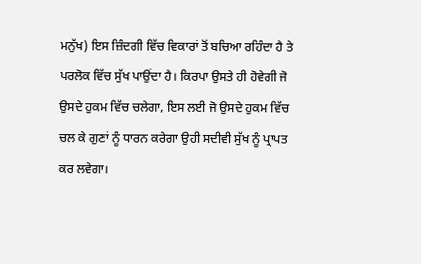ਮਨੁੱਖ) ਇਸ ਜ਼ਿੰਦਗੀ ਵਿੱਚ ਵਿਕਾਰਾਂ ਤੋਂ ਬਚਿਆ ਰਹਿੰਦਾ ਹੈ ਤੇ ਪਰਲੋਕ ਵਿੱਚ ਸੁੱਖ ਪਾਉਂਦਾ ਹੈ। ਕਿਰਪਾ ਉਸਤੇ ਹੀ ਹੋਵੇਗੀ ਜੋ ਉਸਦੇ ਹੁਕਮ ਵਿੱਚ ਚਲੇਗਾ, ਇਸ ਲਈ ਜੋ ਉਸਦੇ ਹੁਕਮ ਵਿੱਚ ਚਲ ਕੇ ਗੁਣਾਂ ਨੂੰ ਧਾਰਨ ਕਰੇਗਾ ਉਹੀ ਸਦੀਵੀ ਸੁੱਖ ਨੂੰ ਪ੍ਰਾਪਤ ਕਰ ਲਵੇਗਾ।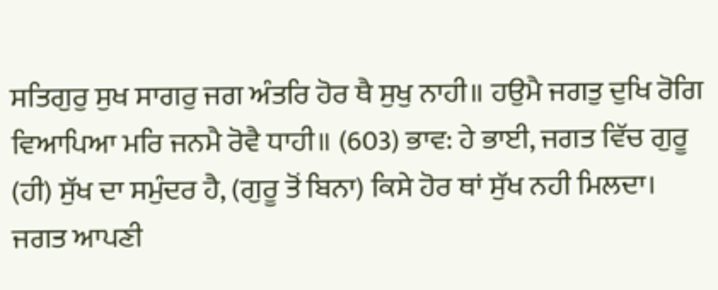ਸਤਿਗੁਰੁ ਸੁਖ ਸਾਗਰੁ ਜਗ ਅੰਤਰਿ ਹੋਰ ਥੈ ਸੁਖੁ ਨਾਹੀ॥ ਹਉਮੈ ਜਗਤੁ ਦੁਖਿ ਰੋਗਿ ਵਿਆਪਿਆ ਮਰਿ ਜਨਮੈ ਰੋਵੈ ਧਾਹੀ॥ (603) ਭਾਵ: ਹੇ ਭਾਈ, ਜਗਤ ਵਿੱਚ ਗੁਰੂ (ਹੀ) ਸੁੱਖ ਦਾ ਸਮੁੰਦਰ ਹੈ, (ਗੁਰੂ ਤੋਂ ਬਿਨਾ) ਕਿਸੇ ਹੋਰ ਥਾਂ ਸੁੱਖ ਨਹੀ ਮਿਲਦਾ। ਜਗਤ ਆਪਣੀ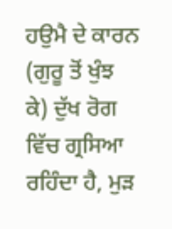ਹਉਮੈ ਦੇ ਕਾਰਨ (ਗੁਰੂ ਤੋਂ ਖੁੰਝ ਕੇ) ਦੁੱਖ ਰੋਗ ਵਿੱਚ ਗ੍ਰਸਿਆ ਰਹਿੰਦਾ ਹੈ, ਮੁੜ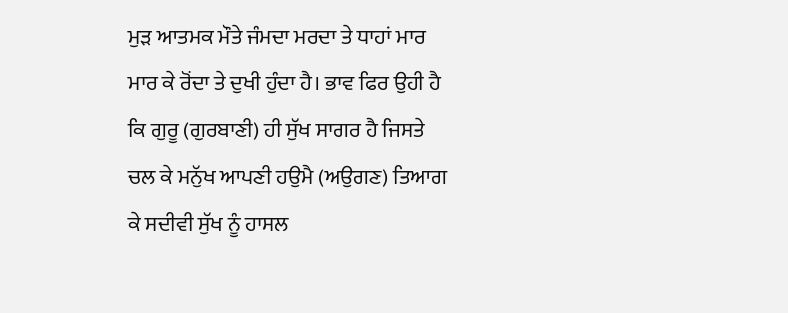ਮੁੜ ਆਤਮਕ ਮੌਤੇ ਜੰਮਦਾ ਮਰਦਾ ਤੇ ਧਾਹਾਂ ਮਾਰ ਮਾਰ ਕੇ ਰੋਂਦਾ ਤੇ ਦੁਖੀ ਹੁੰਦਾ ਹੈ। ਭਾਵ ਫਿਰ ਉਹੀ ਹੈ ਕਿ ਗੁਰੂ (ਗੁਰਬਾਣੀ) ਹੀ ਸੁੱਖ ਸਾਗਰ ਹੈ ਜਿਸਤੇ ਚਲ ਕੇ ਮਨੁੱਖ ਆਪਣੀ ਹਉਮੈ (ਅਉਗਣ) ਤਿਆਗ ਕੇ ਸਦੀਵੀ ਸੁੱਖ ਨੂੰ ਹਾਸਲ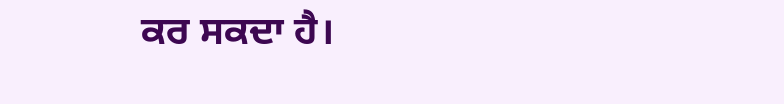ਕਰ ਸਕਦਾ ਹੈ।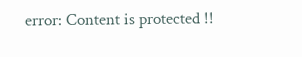error: Content is protected !!